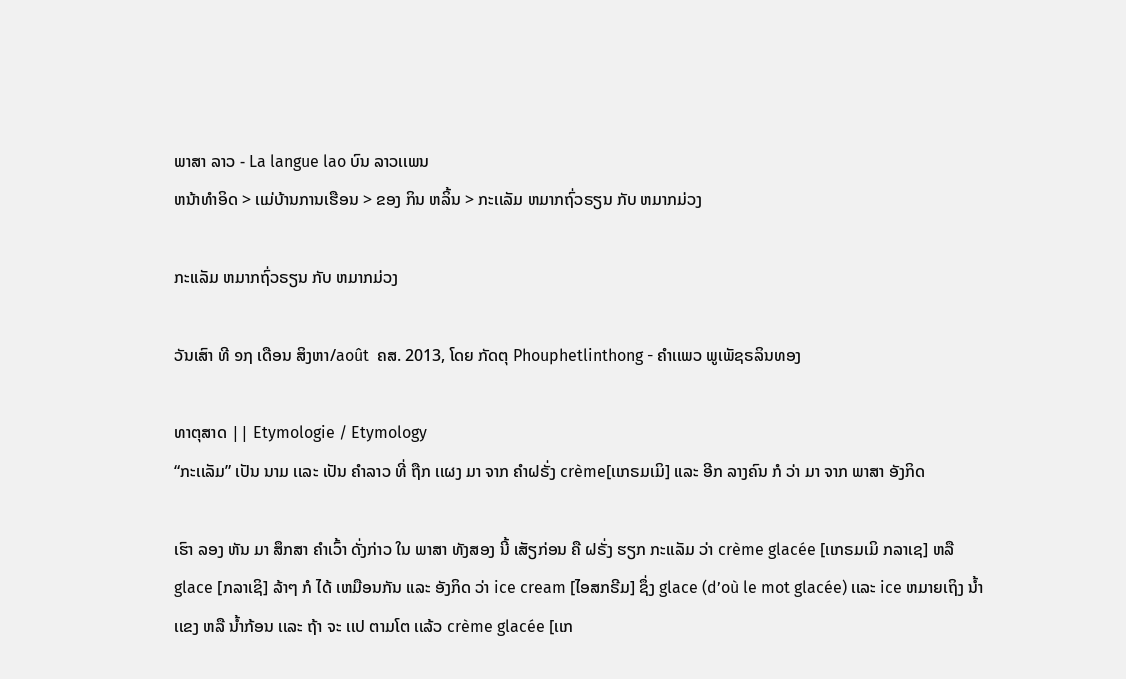ພາສາ ລາວ - La langue lao ບົນ ລາວເເພນ
ຫນ້າທໍາອິດ > ເເມ່ບ້ານການເຮືອນ > ຂອງ ກິນ ຫລິ້ນ > ກະເເລັມ ຫມາກຖົ່ວຣຽນ ກັບ ຫມາກມ່ວງ

ກະເເລັມ ຫມາກຖົ່ວຣຽນ ກັບ ຫມາກມ່ວງ

ວັນເສົາ ທີ ໑໗ ເດືອນ ສິງຫາ/août  ຄສ. 2013, ໂດຍ ກັດຕຸ Phouphetlinthong - ຄໍາເເພວ ພູເພັຊຣລິນທອງ

ທາຕຸສາດ || Etymologie / Etymology
“ກະເເລັມ” ເປັນ ນາມ ເເລະ ເປັນ ຄໍາລາວ ທີ່ ຖືກ ເເຜງ ມາ ຈາກ ຄໍາຝຣັ່ງ crème[ເເກຣມເມິ] ເເລະ ອີກ ລາງຄົນ ກໍ ວ່າ ມາ ຈາກ ພາສາ ອັງກິດ

ເຮົາ ລອງ ຫັນ ມາ ສຶກສາ ຄໍາເວົ້າ ດັ່ງກ່າວ ໃນ ພາສາ ທັງສອງ ນີ້ ເສັຽກ່ອນ ຄື ຝຣັ່ງ ຮຽກ ກະເເລັມ ວ່າ crème glacée [ເເກຣມເມິ ກລາເຊ] ຫລື glace [ກລາເຊິ] ລ້າໆ ກໍ ໄດ້ ເຫມືອນກັນ ເເລະ ອັງກິດ ວ່າ ice cream [ໄອສກຣີມ] ຊຶ່ງ glace (d’où le mot glacée) ເເລະ ice ຫມາຍເຖິງ ນໍ້າເເຂງ ຫລື ນໍ້າກ້ອນ ເເລະ ຖ້າ ຈະ ເເປ ຕາມໂຕ ເເລ້ວ crème glacée [ເເກ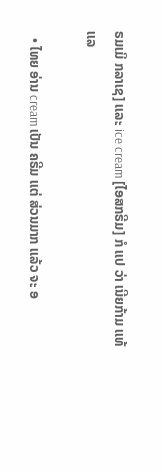ຣມເມິ ກລາເຊ] ເເລະ ice cream [ໄອສກຣີມ] ກໍ ເເປ ວ່າ ເນີຍກ້າມ ເເທ້ ເເລ

  • ໄທຍ ອ່ານ cream ເປັນ ຄຣີມ ເເຕ່ ສ່ວນມາກ ເເລ້ວ ຈະ ອ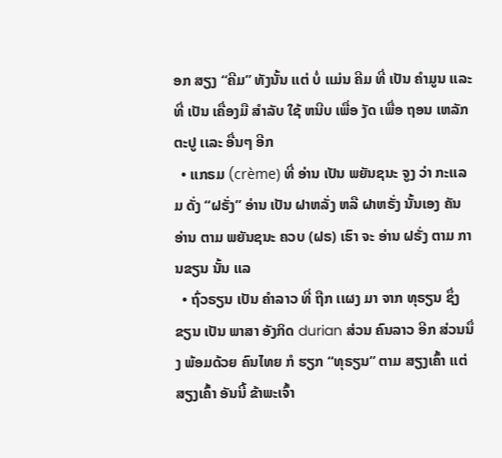ອກ ສຽງ “ຄີມ” ທັງນັ້ນ ເເຕ່ ບໍ່ ເເມ່ນ ຄີມ ທີ່ ເປັນ ຄໍາມູນ ເເລະ ທີ່ ເປັນ ເຄື່ອງມື ສໍາລັບ ໃຊ້ ຫນີບ ເພື່ອ ງັດ ເພື່ອ ຖອນ ເຫລັກຕະປູ ເເລະ ອື່ນໆ ອີກ
  • ເເກຣມ (crème) ທີ່ ອ່ານ ເປັນ ພຍັນຊນະ ຈູງ ວ່າ ກະເເລມ ດັ່ງ “ຝຣັ່ງ” ອ່ານ ເປັນ ຝາຫລັ່ງ ຫລື ຝາຫຣັ່ງ ນັ້ນເອງ ຄັນ ອ່ານ ຕາມ ພຍັນຊນະ ຄວບ (ຝຣ) ເຮົາ ຈະ ອ່ານ ຝຣັ່ງ ຕາມ ການຂຽນ ນັ້ນ ເເລ
  • ຖົ່ວຣຽນ ເປັນ ຄໍາລາວ ທີ່ ຖືກ ເເຜງ ມາ ຈາກ ທຸຣຽນ ຊຶ່ງ ຂຽນ ເປັນ ພາສາ ອັງກິດ durian ສ່ວນ ຄົນລາວ ອີກ ສ່ວນນຶ່ງ ພ້ອມດ້ວຍ ຄົນໄທຍ ກໍ ຮຽກ “ທຸຣຽນ” ຕາມ ສຽງເຄົ້າ ເເຕ່ ສຽງເຄົ້າ ອັນນີ້ ຂ້າພະເຈົ້າ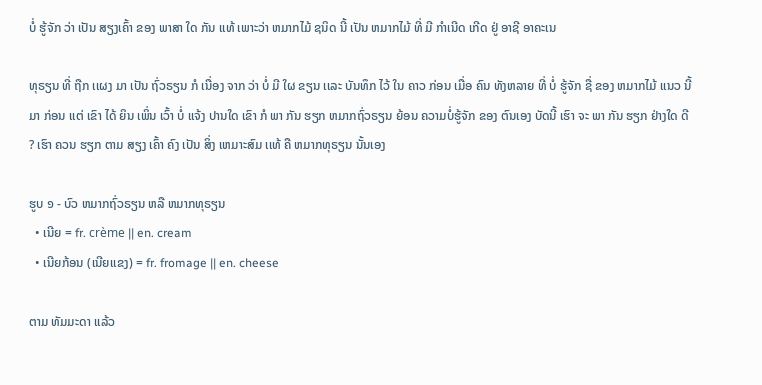ບໍ່ ຮູ້ຈັກ ວ່າ ເປັນ ສຽງເຄົ້າ ຂອງ ພາສາ ໃດ ກັນ ເເທ້ ເພາະວ່າ ຫມາກໄມ້ ຊນິດ ນີ້ ເປັນ ຫມາກໄມ້ ທີ່ ມີ ກໍາເນີດ ເກີດ ຢູ່ ອາຊີ ອາຄະເນ

ທຸຣຽນ ທີ່ ຖືກ ເເຜງ ມາ ເປັນ ຖົ່ວຣຽນ ກໍ ເນື່ອງ ຈາກ ວ່າ ບໍ່ ມີ ໃຜ ຂຽນ ເເລະ ບັນທຶກ ໄວ້ ໃນ ຄາວ ກ່ອນ ເມື່ອ ຄົນ ທັງຫລາຍ ທີ່ ບໍ່ ຮູ້ຈັກ ຊື່ ຂອງ ຫມາກໄມ້ ເເນວ ນີ້ ມາ ກ່ອນ ເເຕ່ ເຂົາ ໄດ້ ຍິນ ເພິ່ນ ເວົ້າ ບໍ່ ເເຈ້ງ ປານໃດ ເຂົາ ກໍ ພາ ກັນ ຮຽກ ຫມາກຖົ່ວຣຽນ ຍ້ອນ ຄວາມບໍ່ຮູ້ຈັກ ຂອງ ຕົນເອງ ບັດນີ້ ເຮົາ ຈະ ພາ ກັນ ຮຽກ ຢ່າງໃດ ດີ ? ເຮົາ ຄວນ ຮຽກ ຕາມ ສຽງ ເຄົ້າ ຄົງ ເປັນ ສິ່ງ ເຫມາະສົມ ເເທ້ ຄື ຫມາກທຸຣຽນ ນັ້ນເອງ

ຮູບ ໑ - ບົວ ຫມາກຖົ່ວຣຽນ ຫລື ຫມາກທຸຣຽນ
  • ເນີຍ = fr. crème || en. cream
  • ເນີຍກ້ອນ (ເນີຍເເຂງ) = fr. fromage || en. cheese

ຕາມ ທັມມະດາ ເເລ້ວ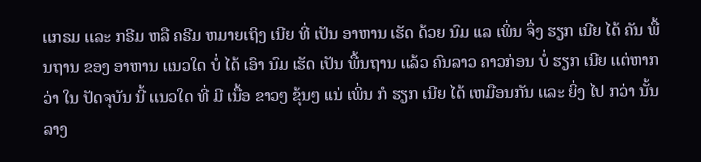ເເກຣມ ເເລະ ກຣີມ ຫລື ຄຣີມ ຫມາຍເຖິງ ເນີຍ ທີ່ ເປັນ ອາຫານ ເຮັດ ດ້ວຍ ນົມ ເເລ ເພິ່ນ ຈຶ່ງ ຮຽກ ເນີຍ ໄດ້ ຄັນ ພື້ນຖານ ຂອງ ອາຫານ ເເນວໃດ ບໍ່ ໄດ້ ເອົາ ນົມ ເຮັດ ເປັນ ພື້ນຖານ ເເລ້ວ ຄົນລາວ ຄາວກ່ອນ ບໍ່ ຮຽກ ເນີຍ ເເຕ່ຫາກວ່າ ໃນ ປັດຈຸບັນ ນີ້ ເເນວໃດ ທີ່ ມີ ເນື້ອ ຂາວໆ ຂຸ້ນໆ ເເນ່ ເພິ່ນ ກໍ ຮຽກ ເນີຍ ໄດ້ ເຫມືອນກັນ ເເລະ ຍິ່ງ ໄປ ກວ່າ ນັ້ນ ລາງ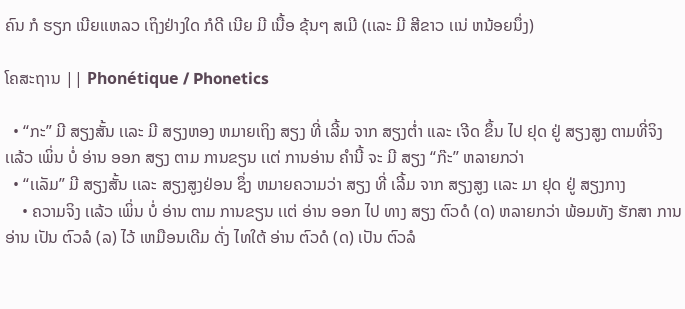ຄົນ ກໍ ຮຽກ ເນີຍເເຫລວ ເຖິງຢ່າງໃດ ກໍດີ ເນີຍ ມີ ເນື້ອ ຂຸ້ນໆ ສເມີ (ເເລະ ມີ ສີຂາວ ເເນ່ ຫນ້ອຍນຶ່ງ)

ໂຄສະຖານ || Phonétique / Phonetics

  • “ກະ” ມີ ສຽງສັ້ນ ເເລະ ມີ ສຽງຫອງ ຫມາຍເຖິງ ສຽງ ທີ່ ເລີ້ມ ຈາກ ສຽງຕໍ່າ ເເລະ ເຈີດ ຂຶ້ນ ໄປ ຢຸດ ຢູ່ ສຽງສູງ ຕາມທີ່ຈິງ ເເລ້ວ ເພິ່ນ ບໍ່ ອ່ານ ອອກ ສຽງ ຕາມ ການຂຽນ ເເຕ່ ການອ່ານ ຄໍານີ້ ຈະ ມີ ສຽງ “ກ໊ະ” ຫລາຍກວ່າ
  • “ເເລັມ” ມີ ສຽງສັ້ນ ເເລະ ສຽງສູງຢ່ອນ ຊຶ່ງ ຫມາຍຄວາມວ່າ ສຽງ ທີ່ ເລີ້ມ ຈາກ ສຽງສູງ ເເລະ ມາ ຢຸດ ຢູ່ ສຽງກາງ
    • ຄວາມຈິງ ເເລ້ວ ເພິ່ນ ບໍ່ ອ່ານ ຕາມ ການຂຽນ ເເຕ່ ອ່ານ ອອກ ໄປ ທາງ ສຽງ ຕົວດໍ (ດ) ຫລາຍກວ່າ ພ້ອມທັງ ຮັກສາ ການອ່ານ ເປັນ ຕົວລໍ (ລ) ໄວ້ ເຫມືອນເດີມ ດັ່ງ ໄທໃຕ້ ອ່ານ ຕົວດໍ (ດ) ເປັນ ຕົວລໍ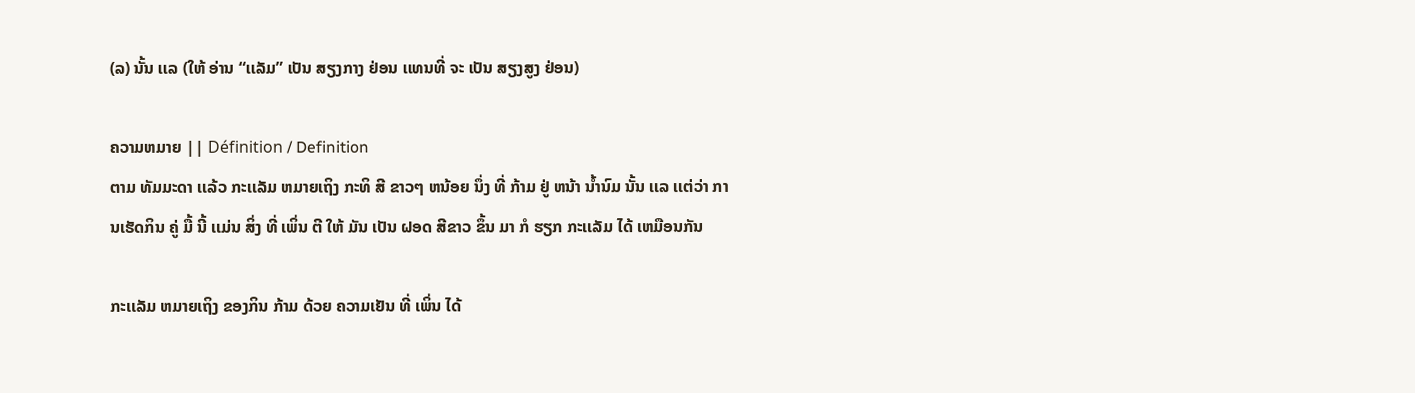(ລ) ນັ້ນ ເເລ (ໃຫ້ ອ່ານ “ເເລັມ” ເປັນ ສຽງກາງ ຢ່ອນ ເເທນທີ່ ຈະ ເປັນ ສຽງສູງ ຢ່ອນ)

ຄວາມຫມາຍ || Définition / Definition
ຕາມ ທັມມະດາ ເເລ້ວ ກະເເລັມ ຫມາຍເຖິງ ກະທິ ສີ ຂາວໆ ຫນ້ອຍ ນຶ່ງ ທີ່ ກ້າມ ຢູ່ ຫນ້າ ນໍ້ານົມ ນັ້ນ ເເລ ເເຕ່ວ່າ ການເຮັດກິນ ຄູ່ ມື້ ນີ້ ເເມ່ນ ສິ່ງ ທີ່ ເພິ່ນ ຕີ ໃຫ້ ມັນ ເປັນ ຝອດ ສີຂາວ ຂຶ້ນ ມາ ກໍ ຮຽກ ກະເເລັມ ໄດ້ ເຫມືອນກັນ

ກະເເລັມ ຫມາຍເຖິງ ຂອງກິນ ກ້າມ ດ້ວຍ ຄວາມເຢັນ ທີ່ ເພິ່ນ ໄດ້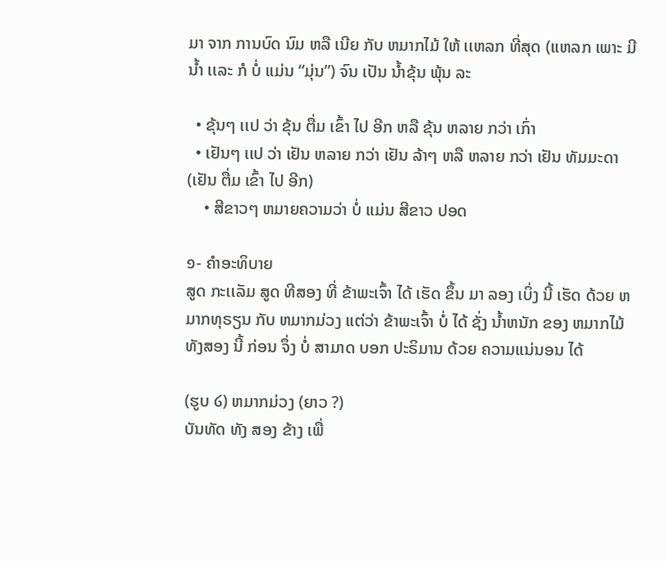ມາ ຈາກ ການບົດ ນົມ ຫລື ເນີຍ ກັບ ຫມາກໄມ້ ໃຫ້ ເເຫລກ ທີ່ສຸດ (ເເຫລກ ເພາະ ມີ ນໍ້າ ເເລະ ກໍ ບໍ່ ເເມ່ນ “ມຸ່ນ”) ຈົນ ເປັນ ນໍ້າຂຸ້ນ ພຸ້ນ ລະ

  • ຂຸ້ນໆ ເເປ ວ່າ ຂຸ້ນ ຕື່ມ ເຂົ້າ ໄປ ອີກ ຫລື ຂຸ້ນ ຫລາຍ ກວ່າ ເກົ່າ
  • ເຢັນໆ ເເປ ວ່າ ເຢັນ ຫລາຍ ກວ່າ ເຢັນ ລ້າໆ ຫລື ຫລາຍ ກວ່າ ເຢັນ ທັມມະດາ (ເຢັນ ຕື່ມ ເຂົ້າ ໄປ ອີກ)
    • ສີຂາວໆ ຫມາຍຄວາມວ່າ ບໍ່ ເເມ່ນ ສີຂາວ ປອດ

໑- ຄໍາອະທິບາຍ
ສູດ ກະເເລັມ ສູດ ທີສອງ ທີ່ ຂ້າພະເຈົ້າ ໄດ້ ເຮັດ ຂຶ້ນ ມາ ລອງ ເບິ່ງ ນີ້ ເຮັດ ດ້ວຍ ຫມາກທຸຣຽນ ກັບ ຫມາກມ່ວງ ເເຕ່ວ່າ ຂ້າພະເຈົ້າ ບໍ່ ໄດ້ ຊັ່ງ ນໍ້າຫນັກ ຂອງ ຫມາກໄມ້ ທັງສອງ ນີ້ ກ່ອນ ຈຶ່ງ ບໍ່ ສາມາດ ບອກ ປະຣິມານ ດ້ວຍ ຄວາມເເນ່ນອນ ໄດ້

(ຮູບ ໒) ຫມາກມ່ວງ (ຍາວ ?)
ບັນທັດ ທັງ ສອງ ຂ້າງ ເພື່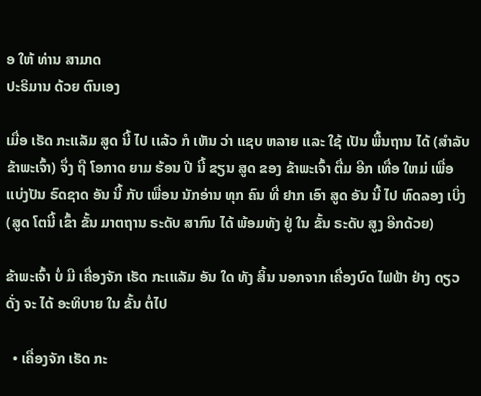ອ ໃຫ້ ທ່ານ ສາມາດ
ປະຣິມານ ດ້ວຍ ຕົນເອງ

ເມື່ອ ເຮັດ ກະເເລັມ ສູດ ນີ້ ໄປ ເເລ້ວ ກໍ ເຫັນ ວ່າ ເເຊບ ຫລາຍ ເເລະ ໃຊ້ ເປັນ ພື້ນຖານ ໄດ້ (ສໍາລັບ ຂ້າພະເຈົ້າ) ຈຶ່ງ ຖື ໂອກາດ ຍາມ ຮ້ອນ ປີ ນີ້ ຂຽນ ສູດ ຂອງ ຂ້າພະເຈົ້າ ຕື່ມ ອີກ ເທື່ອ ໃຫມ່ ເພື່ອ ເເບ່ງປັນ ຣົດຊາດ ອັນ ນີ້ ກັບ ເພື່ອນ ນັກອ່ານ ທຸກ ຄົນ ທີ່ ຢາກ ເອົາ ສູດ ອັນ ນີ້ ໄປ ທົດລອງ ເບິ່ງ (ສູດ ໂຕນີ້ ເຂົ້າ ຂັ້ນ ມາຕຖານ ຣະດັບ ສາກົນ ໄດ້ ພ້ອມທັງ ຢູ່ ໃນ ຂັ້ນ ຣະດັບ ສູງ ອີກດ້ວຍ)

ຂ້າພະເຈົ້າ ບໍ່ ມີ ເຄື່ອງຈັກ ເຮັດ ກະເເເລັມ ອັນ ໃດ ທັງ ສິ້ນ ນອກຈາກ ເຄື່ອງບົດ ໄຟຟ້າ ຢ່າງ ດຽວ ດັ່ງ ຈະ ໄດ້ ອະທິບາຍ ໃນ ຂັ້ນ ຕໍ່ໄປ

  • ເຄື່ອງຈັກ ເຮັດ ກະ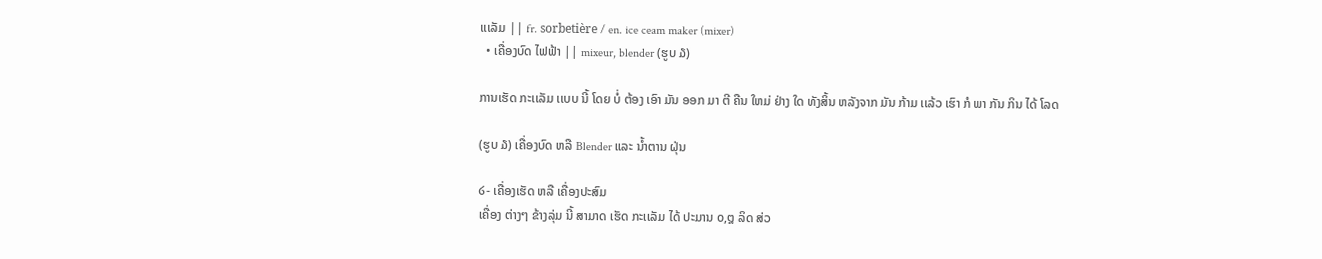ເເເລັມ || fr. sorbetière / en. ice ceam maker (mixer)
  • ເຄື່ອງບົດ ໄຟຟ້າ || mixeur, blender (ຮູບ ໓)

ການເຮັດ ກະເເລັມ ເເບບ ນີ້ ໂດຍ ບໍ່ ຕ້ອງ ເອົາ ມັນ ອອກ ມາ ຕີ ຄືນ ໃຫມ່ ຢ່າງ ໃດ ທັງສິ້ນ ຫລັງຈາກ ມັນ ກ້າມ ເເລ້ວ ເຮົາ ກໍ ພາ ກັນ ກິນ ໄດ້ ໂລດ

(ຮູບ ໓) ເຄື່ອງບົດ ຫລື Blender ເເລະ ນໍ້າຕານ ຝຸ່ນ

໒- ເຄື່ອງເຮັດ ຫລື ເຄື່ອງປະສົມ
ເຄື່ອງ ຕ່າງໆ ຂ້າງລຸ່ມ ນີ້ ສາມາດ ເຮັດ ກະເເລັມ ໄດ້ ປະມານ ໐,໘ ລິດ ສ່ວ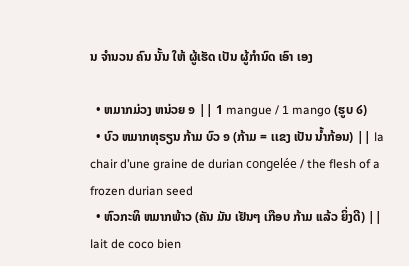ນ ຈໍານວນ ຄົນ ນັ້ນ ໃຫ້ ຜູ້ເຮັດ ເປັນ ຜູ້ກໍານົດ ເອົາ ເອງ

  • ຫມາກມ່ວງ ຫນ່ວຍ ໑ || 1 mangue / 1 mango (ຮູບ ໒)
  • ບົວ ຫມາກທຸຣຽນ ກ້າມ ບົວ ໑ (ກ້າມ = ເເຂງ ເປັນ ນໍ້າກ້ອນ) || la chair d’une graine de durian congelée / the flesh of a frozen durian seed
  • ຫົວກະທິ ຫມາກພ້າວ (ຄັນ ມັນ ເຢັນໆ ເກືອບ ກ້າມ ເເລ້ວ ຍິ່ງດີ) || lait de coco bien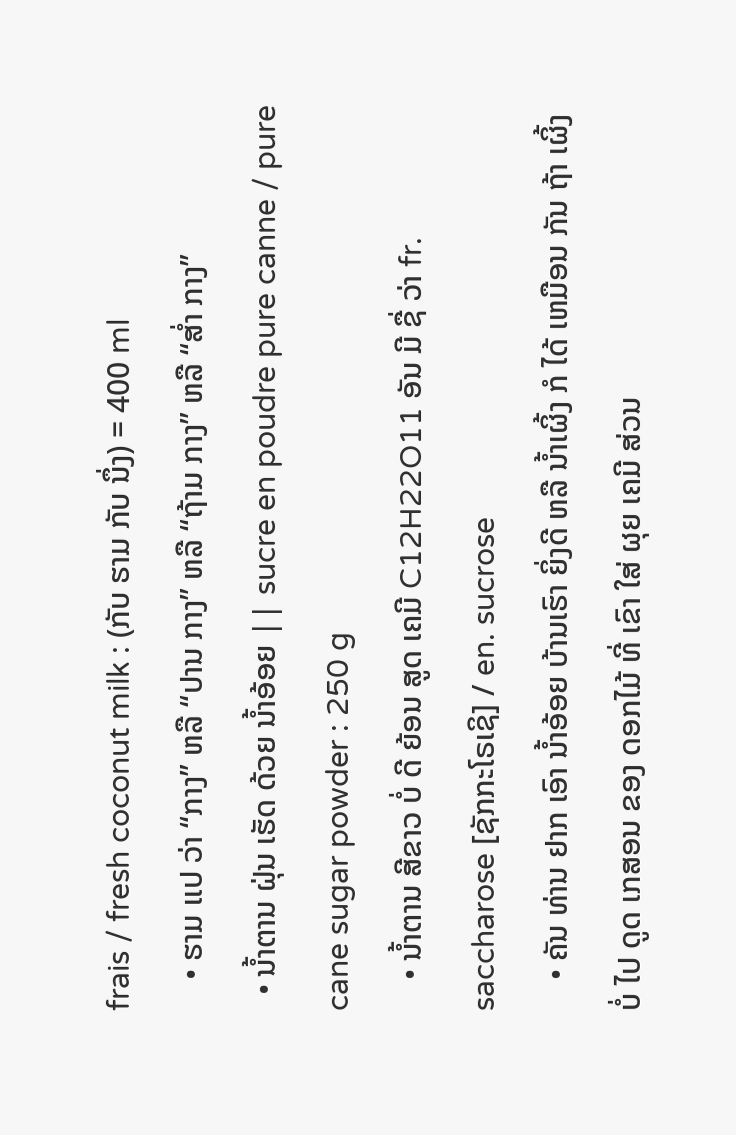frais / fresh coconut milk : (ກັບ ຮາມ ກັບ ນຶ່ງ) = 400 ml
    • ຮາມ ເເປ ວ່າ “ກາງ” ຫລື “ປານ ກາງ” ຫລື “ຖ້າມ ກາງ” ຫລື “ສໍ່າ ກາງ”
  • ນໍ້າຕານ ຝຸ່ນ ເຮັດ ດ້ວຍ ນໍ້າອ້ອຍ || sucre en poudre pure canne / pure cane sugar powder : 250 g
    • ນໍ້າຕານ ສີຂາວ ບໍ່ ດີ ຍ້ອນ ສູດ ເຄມີ C12H22O11 ອັນ ມີ ຊື່ ວ່າ fr. saccharose [ຊັກກະໂຣເຊິ] / en. sucrose
    • ຄັນ ທ່ານ ຢາກ ເອົາ ນໍ້າອ້ອຍ ບ້ານເຮົາ ຍິ່ງດີ ຫລື ນໍ້າເຜິ້ງ ກໍ ໄດ້ ເຫມືອນ ກັນ ຖ້າ ເຜິ້ງ ບໍ່ ໄປ ດູດ ເກສອນ ຂອງ ດອກໄມ້ ທີ່ ເຂົາ ໃສ່ ຜຸຍ ເຄມີ ສ່ວນ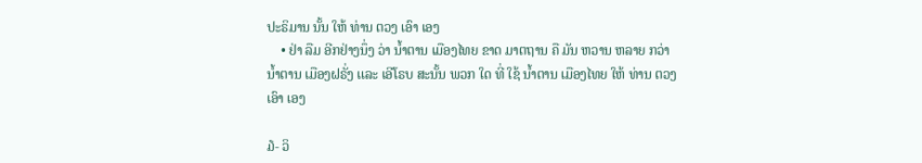ປະຣິມານ ນັ້ນ ໃຫ້ ທ່ານ ຕວງ ເອົາ ເອງ
    • ຢ່າ ລືມ ອີກຢ່າງນຶ່ງ ວ່າ ນໍ້າຕານ ເມືອງໄທຍ ຂາດ ມາຕຖານ ຄື ມັນ ຫວານ ຫລາຍ ກວ່າ ນໍ້າຕານ ເມືອງຝຣັ່ງ ເເລະ ເອີໂຣບ ສະນັ້ນ ພວກ ໃດ ທີ່ ໃຊ້ ນໍ້າຕານ ເມືອງໄທຍ ໃຫ້ ທ່ານ ຕວງ ເອົາ ເອງ

໓- ວິ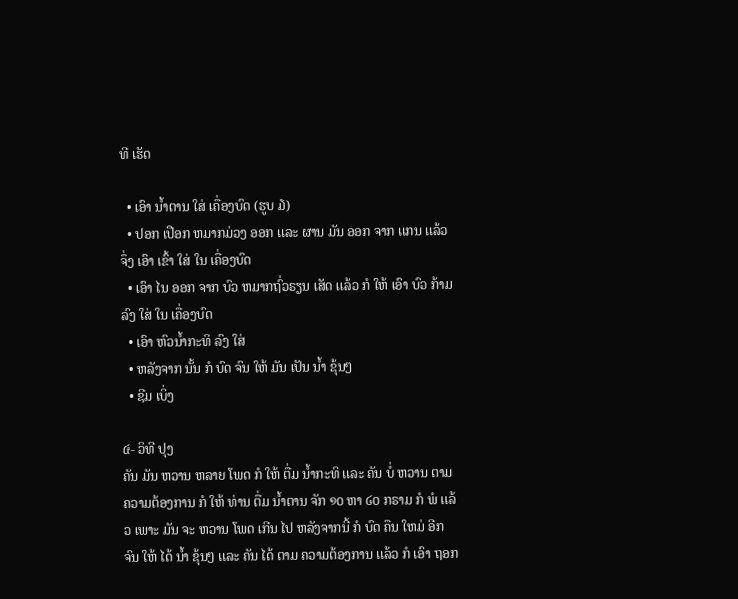ທີ ເຮັດ

  • ເອົາ ນໍ້າຕານ ໃສ່ ເຄື່ອງບົດ (ຮູບ ໓)
  • ປອກ ເປືອກ ຫມາກມ່ວງ ອອກ ເເລະ ຜານ ມັນ ອອກ ຈາກ ເເກນ ເເລ້ວ ຈຶ່ງ ເອົາ ເຂົ້າ ໃສ່ ໃນ ເຄື່ອງບົດ
  • ເອົາ ໄນ ອອກ ຈາກ ບົວ ຫມາກຖົ່ວຣຽນ ເສັດ ເເລ້ວ ກໍ ໃຫ້ ເອົາ ບົວ ກ້າມ ລົງ ໃສ່ ໃນ ເຄື່ອງບົດ
  • ເອົາ ຫົວນໍ້າກະທິ ລົງ ໃສ່
  • ຫລັງຈາກ ນັ້ນ ກໍ ບົດ ຈົນ ໃຫ້ ມັນ ເປັນ ນໍ້າ ຂຸ້ນໆ
  • ຊີມ ເບິ່ງ

໔- ວິທີ ປຸງ
ຄັນ ມັນ ຫວານ ຫລາຍ ໂພດ ກໍ ໃຫ້ ຕື່ມ ນໍ້າກະທິ ເເລະ ຄັນ ບໍ່ ຫວານ ຕາມ ຄວາມຕ້ອງການ ກໍ ໃຫ້ ທ່ານ ຕື່ມ ນໍ້າຕານ ຈັກ ໑໐ ຫາ ໒໐ ກຣາມ ກໍ ພໍ ເເລ້ວ ເພາະ ມັນ ຈະ ຫວານ ໂພດ ເກີນ ໄປ ຫລັງຈາກນີ້ ກໍ ບົດ ຄືນ ໃຫມ່ ອີກ ຈົນ ໃຫ້ ໄດ້ ນໍ້າ ຂຸ້ນໆ ເເລະ ຄັນ ໄດ້ ຕາມ ຄວາມຕ້ອງການ ເເລ້ວ ກໍ ເອົາ ຖອກ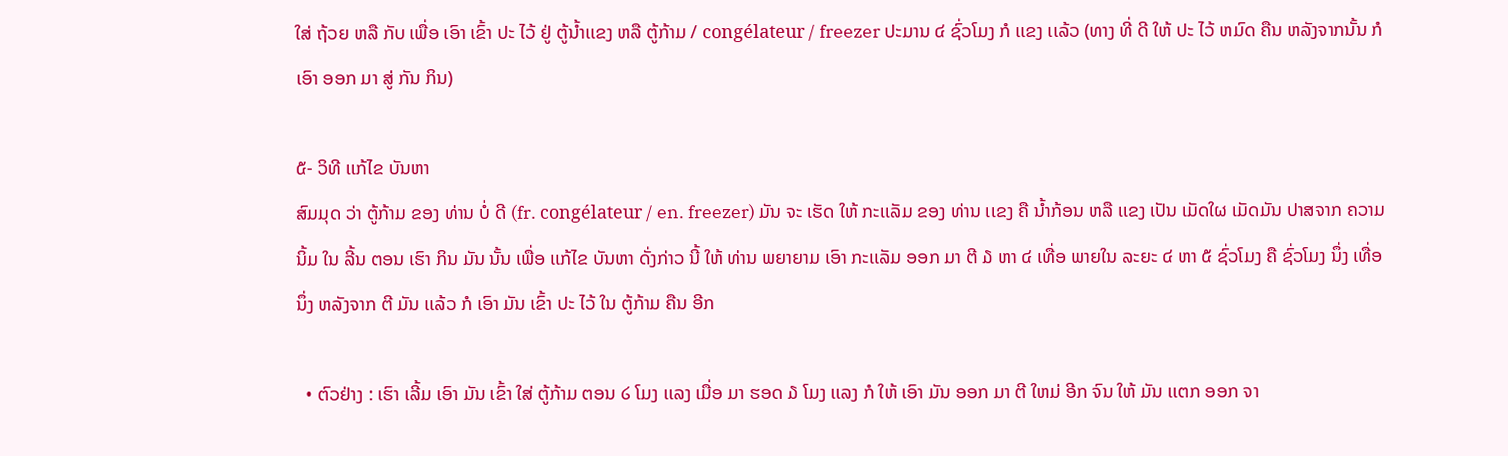ໃສ່ ຖ້ວຍ ຫລື ກັບ ເພື່ອ ເອົາ ເຂົ້າ ປະ ໄວ້ ຢູ່ ຕູ້ນໍ້າເເຂງ ຫລື ຕູ້ກ້າມ / congélateur / freezer ປະມານ ໔ ຊົ່ວໂມງ ກໍ ເເຂງ ເເລ້ວ (ທາງ ທີ່ ດີ ໃຫ້ ປະ ໄວ້ ຫມົດ ຄືນ ຫລັງຈາກນັ້ນ ກໍ ເອົາ ອອກ ມາ ສູ່ ກັນ ກິນ)

໕- ວິທີ ເເກ້ໄຂ ບັນຫາ
ສົມມຸດ ວ່າ ຕູ້ກ້າມ ຂອງ ທ່ານ ບໍ່ ດີ (fr. congélateur / en. freezer) ມັນ ຈະ ເຮັດ ໃຫ້ ກະເເລັມ ຂອງ ທ່ານ ເເຂງ ຄື ນໍ້າກ້ອນ ຫລື ເເຂງ ເປັນ ເມັດໃຜ ເມັດມັນ ປາສຈາກ ຄວາມນິ້ມ ໃນ ລີ້ນ ຕອນ ເຮົາ ກິນ ມັນ ນັ້ນ ເພື່ອ ເເກ້ໄຂ ບັນຫາ ດັ່ງກ່າວ ນີ້ ໃຫ້ ທ່ານ ພຍາຍາມ ເອົາ ກະເເລັມ ອອກ ມາ ຕີ ໓ ຫາ ໔ ເທື່ອ ພາຍໃນ ລະຍະ ໔ ຫາ ໕ ຊົ່ວໂມງ ຄື ຊົ່ວໂມງ ນຶ່ງ ເທື່ອ ນຶ່ງ ຫລັງຈາກ ຕີ ມັນ ເເລ້ວ ກໍ ເອົາ ມັນ ເຂົ້າ ປະ ໄວ້ ໃນ ຕູ້ກ້າມ ຄືນ ອີກ

  • ຕົວຢ່າງ : ເຮົາ ເລີ້ມ ເອົາ ມັນ ເຂົ້າ ໃສ່ ຕູ້ກ້າມ ຕອນ ໒ ໂມງ ເເລງ ເມື່ອ ມາ ຮອດ ໓ ໂມງ ເເລງ ກໍ ໃຫ້ ເອົາ ມັນ ອອກ ມາ ຕີ ໃຫມ່ ອີກ ຈົນ ໃຫ້ ມັນ ເເຕກ ອອກ ຈາ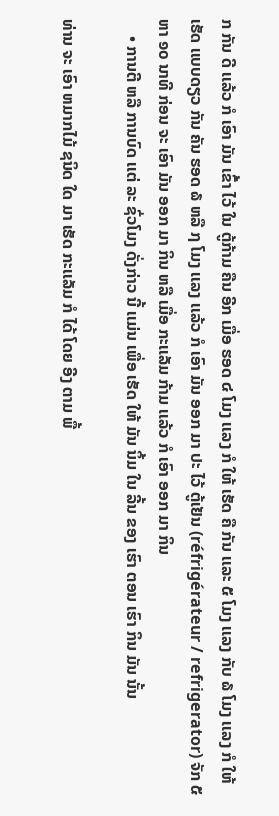ກ ກັນ ດີ ເເລ້ວ ກໍ ເອົາ ມັນ ເຂົ້າ ໄວ້ ໃນ ຕູ້ກ້າມ ຄືນ ອີກ ເມື່ອ ຮອດ ໔ ໂມງ ເເລງ ກໍ ໃຫ້ ເຮັດ ຄື ກັນ ເເລະ ໕ ໂມງ ເເລງ ກັບ ໖ ໂມງ ເເລງ ກໍ ໃຫ້ ເຮັດ ເເບບດຽວ ກັນ ຄັນ ຮອດ ໖ ຫລື ໗ ໂມງ ເເລງ ເເລ້ວ ກໍ ເອົາ ມັນ ອອກ ມາ ປະ ໄວ້ ຕູ້ເຢັນ (réfrigérateur / refrigerator) ຈັກ ໕ ຫາ ໑໐ ນາທີ ກ່ອນ ຈະ ເອົາ ມັນ ອອກ ມາ ກິນ ຫລື ເມື່ອ ກະເເລັມ ກ້າມ ເເລ້ວ ກໍ ເອົາ ອອກ ມາ ກິນ
    • ການຕີ ຫລື ການບົດ ເເຕ່ ລະ ຊົ່ວໂມງ ດັ່ງກ່າວ ນີ້ ເເມ່ນ ເພື່ອ ເຮັດ ໃຫ້ ມັນ ນິ້ມ ໃນ ລີ້ນ ຂອງ ເຮົາ ຕອນ ເຮົາ ກິນ ມັນ ນັ້ນ

ທ່ານ ຈະ ເອົາ ຫມາກໄມ້ ຊນິດ ໃດ ມາ ເຮັດ ກະເເລັມ ກໍ ໄດ້ ໂດຍ ອີງ ຕາມ ພື້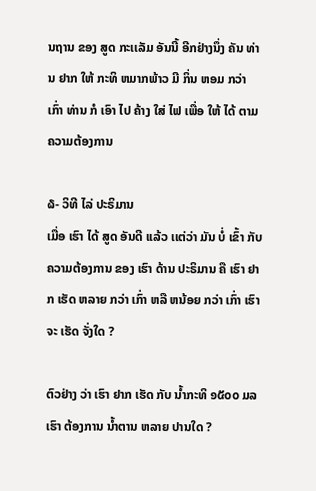ນຖານ ຂອງ ສູດ ກະເເລັມ ອັນນີ້ ອີກຢ່າງນຶ່ງ ຄັນ ທ່ານ ຢາກ ໃຫ້ ກະທິ ຫມາກພ້າວ ມີ ກິ່ນ ຫອມ ກວ່າ ເກົ່າ ທ່ານ ກໍ ເອົາ ໄປ ຄ້າງ ໃສ່ ໄຟ ເພື່ອ ໃຫ້ ໄດ້ ຕາມ ຄວາມຕ້ອງການ

໖- ວິທີ ໄລ່ ປະຣິມານ
ເມື່ອ ເຮົາ ໄດ້ ສູດ ອັນດີ ເເລ້ວ ເເຕ່ວ່າ ມັນ ບໍ່ ເຂົ້າ ກັບ ຄວາມຕ້ອງການ ຂອງ ເຮົາ ດ້ານ ປະຣິມານ ຄື ເຮົາ ຢາກ ເຮັດ ຫລາຍ ກວ່າ ເກົ່າ ຫລື ຫນ້ອຍ ກວ່າ ເກົ່າ ເຮົາ ຈະ ເຮັດ ຈັ່ງໃດ ?

ຕົວຢ່າງ ວ່າ ເຮົາ ຢາກ ເຮັດ ກັບ ນໍ້າກະທິ ໑໕໐໐ ມລ ເຮົາ ຕ້ອງການ ນໍ້າຕານ ຫລາຍ ປານໃດ ?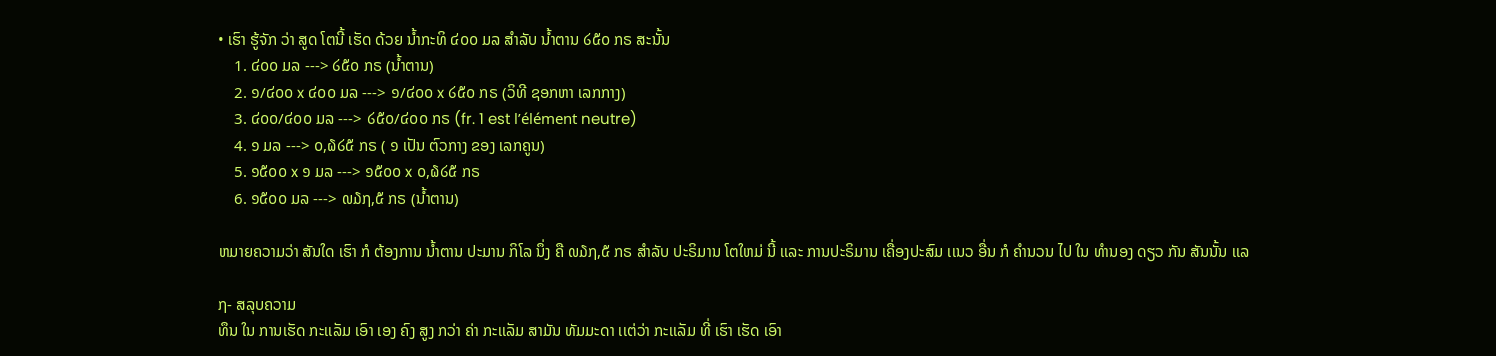• ເຮົາ ຮູ້ຈັກ ວ່າ ສູດ ໂຕນີ້ ເຮັດ ດ້ວຍ ນໍ້າກະທິ ໔໐໐ ມລ ສໍາລັບ ນໍ້າຕານ ໒໕໐ ກຣ ສະນັ້ນ
    1. ໔໐໐ ມລ ---> ໒໕໐ ກຣ (ນໍ້າຕານ)
    2. ໑/໔໐໐ x ໔໐໐ ມລ ---> ໑/໔໐໐ x ໒໕໐ ກຣ (ວິທີ ຊອກຫາ ເລກກາງ)
    3. ໔໐໐/໔໐໐ ມລ ---> ໒໕໐/໔໐໐ ກຣ (fr. 1 est l’élément neutre)
    4. ໑ ມລ ---> ໐,໖໒໕ ກຣ ( ໑ ເປັນ ຕົວກາງ ຂອງ ເລກຄູນ)
    5. ໑໕໐໐ x ໑ ມລ ---> ໑໕໐໐ x ໐,໖໒໕ ກຣ
    6. ໑໕໐໐ ມລ ---> ໙໓໗,໕ ກຣ (ນໍ້າຕານ)

ຫມາຍຄວາມວ່າ ສັນໃດ ເຮົາ ກໍ ຕ້ອງການ ນໍ້າຕານ ປະມານ ກິໂລ ນຶ່ງ ຄື ໙໓໗,໕ ກຣ ສໍາລັບ ປະຣິມານ ໂຕໃຫມ່ ນີ້ ເເລະ ການປະຣິມານ ເຄື່ອງປະສົມ ເເນວ ອື່ນ ກໍ ຄໍານວນ ໄປ ໃນ ທໍານອງ ດຽວ ກັນ ສັນນັ້ນ ເເລ

໗- ສລຸບຄວາມ
ທຶນ ໃນ ການເຮັດ ກະເເລັມ ເອົາ ເອງ ຄົງ ສູງ ກວ່າ ຄ່າ ກະເເລັມ ສາມັນ ທັມມະດາ ເເຕ່ວ່າ ກະເເລັມ ທີ່ ເຮົາ ເຮັດ ເອົາ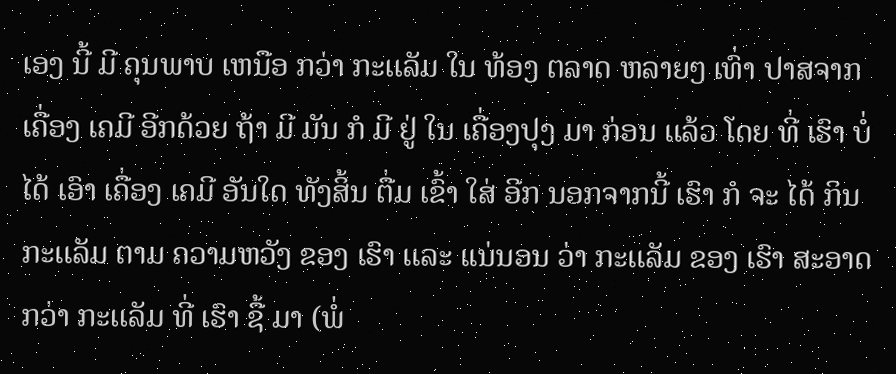ເອງ ນີ້ ມີ ຄຸນພາບ ເຫນືອ ກວ່າ ກະເເລັມ ໃນ ທ້ອງ ຕລາດ ຫລາຍໆ ເທົ່າ ປາສຈາກ ເຄື່ອງ ເຄມີ ອີກດ້ວຍ ຖ້າ ມີ ມັນ ກໍ ມີ ຢູ່ ໃນ ເຄື່ອງປຸງ ມາ ກ່ອນ ເເລ້ວ ໂດຍ ທີ່ ເຮົາ ບໍ່ ໄດ້ ເອົາ ເຄື່ອງ ເຄມີ ອັນໃດ ທັງສິ້ນ ຕື່ມ ເຂົ້າ ໃສ່ ອີກ ນອກຈາກນີ້ ເຮົາ ກໍ ຈະ ໄດ້ ກິນ ກະເເລັມ ຕາມ ຄວາມຫວັງ ຂອງ ເຮົາ ເເລະ ເເນ່ນອນ ວ່າ ກະເເລັມ ຂອງ ເຮົາ ສະອາດ ກວ່າ ກະເເລັມ ທີ່ ເຮົາ ຊື້ ມາ (ພໍ່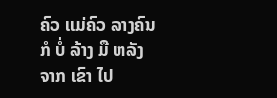ຄົວ ເເມ່ຄົວ ລາງຄົນ ກໍ ບໍ່ ລ້າງ ມື ຫລັງຈາກ ເຂົາ ໄປ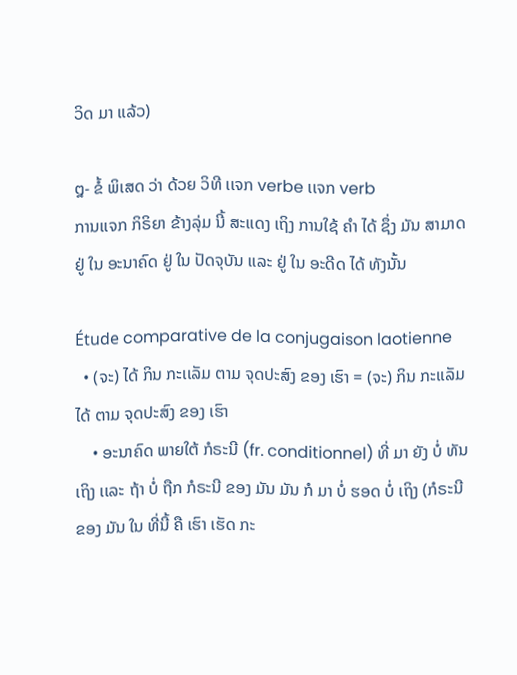ວິດ ມາ ເເລ້ວ)

໘- ຂໍ້ ພິເສດ ວ່າ ດ້ວຍ ວິທີ ເເຈກ verbe ເເຈກ verb
ການເເຈກ ກິຣິຍາ ຂ້າງລຸ່ມ ນີ້ ສະເເດງ ເຖິງ ການໃຊ້ ຄໍາ ໄດ້ ຊຶ່ງ ມັນ ສາມາດ ຢູ່ ໃນ ອະນາຄົດ ຢູ່ ໃນ ປັດຈຸບັນ ເເລະ ຢູ່ ໃນ ອະດີດ ໄດ້ ທັງນັ້ນ

Étude comparative de la conjugaison laotienne
  • (ຈະ) ໄດ້ ກິນ ກະເເລັມ ຕາມ ຈຸດປະສົງ ຂອງ ເຮົາ = (ຈະ) ກິນ ກະເເລັມ ໄດ້ ຕາມ ຈຸດປະສົງ ຂອງ ເຮົາ
    • ອະນາຄົດ ພາຍໃຕ້ ກໍຣະນີ (fr. conditionnel) ທີ່ ມາ ຍັງ ບໍ່ ທັນ ເຖິງ ເເລະ ຖ້າ ບໍ່ ຖືກ ກໍຣະນີ ຂອງ ມັນ ມັນ ກໍ ມາ ບໍ່ ຮອດ ບໍ່ ເຖິງ (ກໍຣະນີ ຂອງ ມັນ ໃນ ທີ່ນີ້ ຄື ເຮົາ ເຮັດ ກະ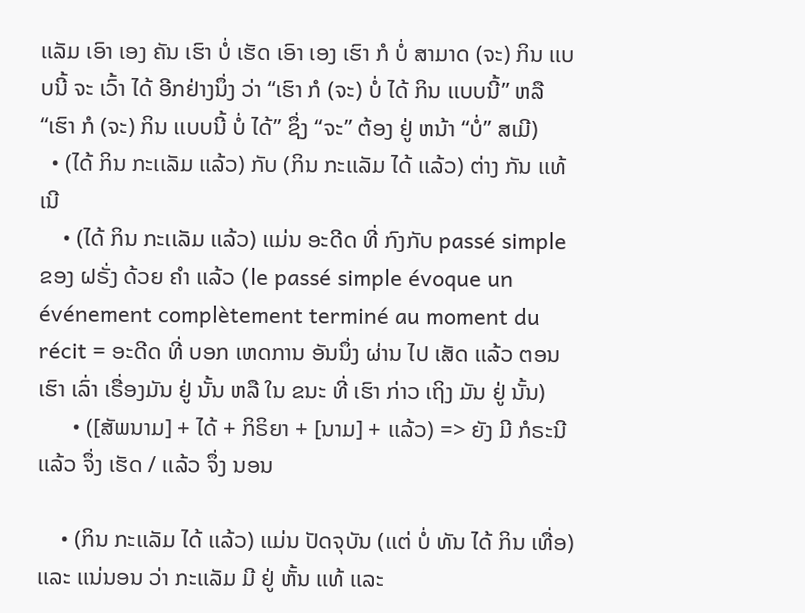ເເລັມ ເອົາ ເອງ ຄັນ ເຮົາ ບໍ່ ເຮັດ ເອົາ ເອງ ເຮົາ ກໍ ບໍ່ ສາມາດ (ຈະ) ກິນ ເເບບນີ້ ຈະ ເວົ້າ ໄດ້ ອີກຢ່າງນຶ່ງ ວ່າ “ເຮົາ ກໍ (ຈະ) ບໍ່ ໄດ້ ກິນ ເເບບນີ້” ຫລື “ເຮົາ ກໍ (ຈະ) ກິນ ເເບບນີ້ ບໍ່ ໄດ້” ຊຶ່ງ “ຈະ” ຕ້ອງ ຢູ່ ຫນ້າ “ບໍ່” ສເມີ)
  • (ໄດ້ ກິນ ກະເເລັມ ເເລ້ວ) ກັບ (ກິນ ກະເເລັມ ໄດ້ ເເລ້ວ) ຕ່າງ ກັນ ເເທ້ ເນີ
    • (ໄດ້ ກິນ ກະເເລັມ ເເລ້ວ) ເເມ່ນ ອະດີດ ທີ່ ກົງກັບ passé simple ຂອງ ຝຣັ່ງ ດ້ວຍ ຄໍາ ເເລ້ວ (le passé simple évoque un événement complètement terminé au moment du récit = ອະດີດ ທີ່ ບອກ ເຫດການ ອັນນຶ່ງ ຜ່ານ ໄປ ເສັດ ເເລ້ວ ຕອນ ເຮົາ ເລົ່າ ເຣື່ອງມັນ ຢູ່ ນັ້ນ ຫລື ໃນ ຂນະ ທີ່ ເຮົາ ກ່າວ ເຖິງ ມັນ ຢູ່ ນັ້ນ)
      • ([ສັພນາມ] + ໄດ້ + ກິຣິຍາ + [ນາມ] + ເເລ້ວ) => ຍັງ ມີ ກໍຣະນີ ເເລ້ວ ຈຶ່ງ ເຮັດ / ເເລ້ວ ຈຶ່ງ ນອນ

    • (ກິນ ກະເເລັມ ໄດ້ ເເລ້ວ) ເເມ່ນ ປັດຈຸບັນ (ເເຕ່ ບໍ່ ທັນ ໄດ້ ກິນ ເທື່ອ) ເເລະ ເເນ່ນອນ ວ່າ ກະເເລັມ ມີ ຢູ່ ຫັ້ນ ເເທ້ ເເລະ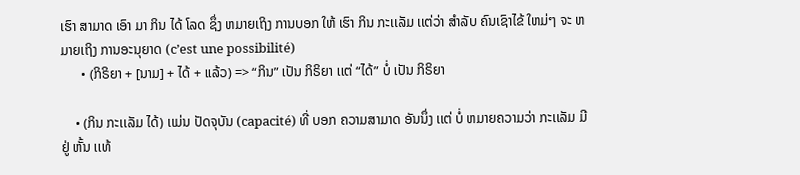ເຮົາ ສາມາດ ເອົາ ມາ ກິນ ໄດ້ ໂລດ ຊຶ່ງ ຫມາຍເຖິງ ການບອກ ໃຫ້ ເຮົາ ກິນ ກະເເລັມ ເເຕ່ວ່າ ສໍາລັບ ຄົນເຊົາໄຂ້ ໃຫມ່ໆ ຈະ ຫມາຍເຖິງ ການອະນຸຍາດ (c’est une possibilité)
      • (ກິຣິຍາ + [ນາມ] + ໄດ້ + ເເລ້ວ) => “ກິນ” ເປັນ ກິຣິຍາ ເເຕ່ “ໄດ້” ບໍ່ ເປັນ ກິຣິຍາ

    • (ກິນ ກະເເລັມ ໄດ້) ເເມ່ນ ປັດຈຸບັນ (capacité) ທີ່ ບອກ ຄວາມສາມາດ ອັນນຶ່ງ ເເຕ່ ບໍ່ ຫມາຍຄວາມວ່າ ກະເເລັມ ມີ ຢູ່ ຫັ້ນ ເເທ້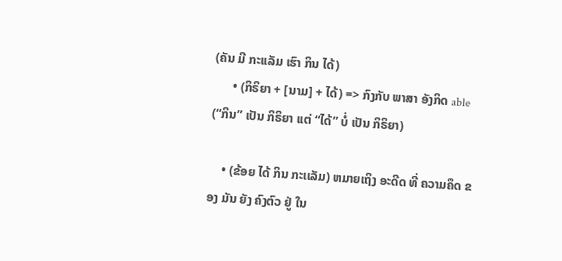(ຄັນ ມີ ກະເເລັມ ເຮົາ ກິນ ໄດ້)
      • (ກິຣິຍາ + [ນາມ] + ໄດ້) => ກົງກັບ ພາສາ ອັງກິດ able (“ກິນ” ເປັນ ກິຣິຍາ ເເຕ່ “ໄດ້” ບໍ່ ເປັນ ກິຣິຍາ)

    • (ຂ້ອຍ ໄດ້ ກິນ ກະເເລັມ) ຫມາຍເຖິງ ອະດີດ ທີ່ ຄວາມຄຶດ ຂອງ ມັນ ຍັງ ຄົງຕົວ ຢູ່ ໃນ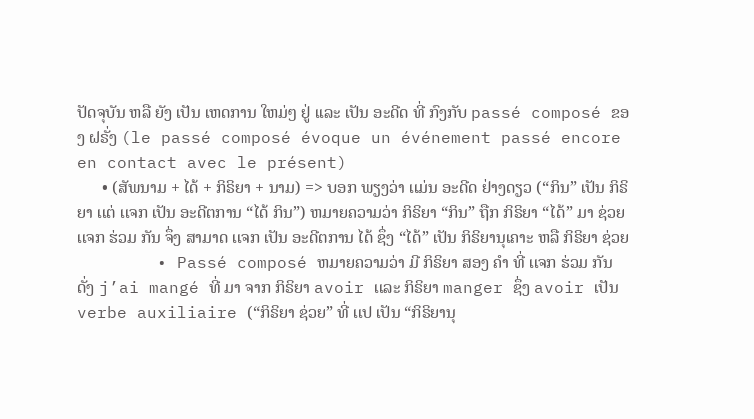ປັດຈຸບັນ ຫລື ຍັງ ເປັນ ເຫດການ ໃຫມ່ໆ ຢູ່ ເເລະ ເປັນ ອະດີດ ທີ່ ກົງກັບ passé composé ຂອງ ຝຣັ່ງ (le passé composé évoque un événement passé encore en contact avec le présent)
      • (ສັພນາມ + ໄດ້ + ກິຣິຍາ + ນາມ) => ບອກ ພຽງວ່າ ເເມ່ນ ອະດີດ ຢ່າງດຽວ (“ກິນ” ເປັນ ກິຣິຍາ ເເຕ່ ເເຈກ ເປັນ ອະດີຕການ “ໄດ້ ກິນ”) ຫມາຍຄວາມວ່າ ກິຣິຍາ “ກິນ” ຖືກ ກິຣິຍາ “ໄດ້” ມາ ຊ່ວຍ ເເຈກ ຮ່ວມ ກັນ ຈຶ່ງ ສາມາດ ເເຈກ ເປັນ ອະດີຕການ ໄດ້ ຊຶ່ງ “ໄດ້” ເປັນ ກິຣິຍານຸເຄາະ ຫລື ກິຣິຍາ ຊ່ວຍ
        • Passé composé ຫມາຍຄວາມວ່າ ມີ ກິຣິຍາ ສອງ ຄໍາ ທີ່ ເເຈກ ຮ່ວມ ກັນ ດັ່ງ j’ai mangé ທີ່ ມາ ຈາກ ກິຣິຍາ avoir ເເລະ ກິຣິຍາ manger ຊຶ່ງ avoir ເປັນ verbe auxiliaire (“ກິຣິຍາ ຊ່ວຍ” ທີ່ ເເປ ເປັນ “ກິຣິຍານຸ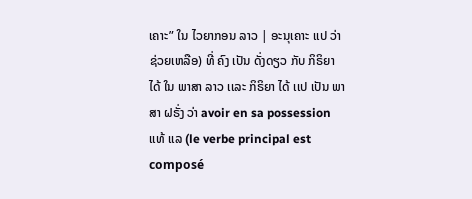ເຄາະ” ໃນ ໄວຍາກອນ ລາວ | ອະນຸເຄາະ ເເປ ວ່າ ຊ່ວຍເຫລືອ) ທີ່ ຄົງ ເປັນ ດັ່ງດຽວ ກັບ ກິຣິຍາ ໄດ້ ໃນ ພາສາ ລາວ ເເລະ ກິຣິຍາ ໄດ້ ເເປ ເປັນ ພາສາ ຝຣັ່ງ ວ່າ avoir en sa possession ເເທ້ ເເລ (le verbe principal est composé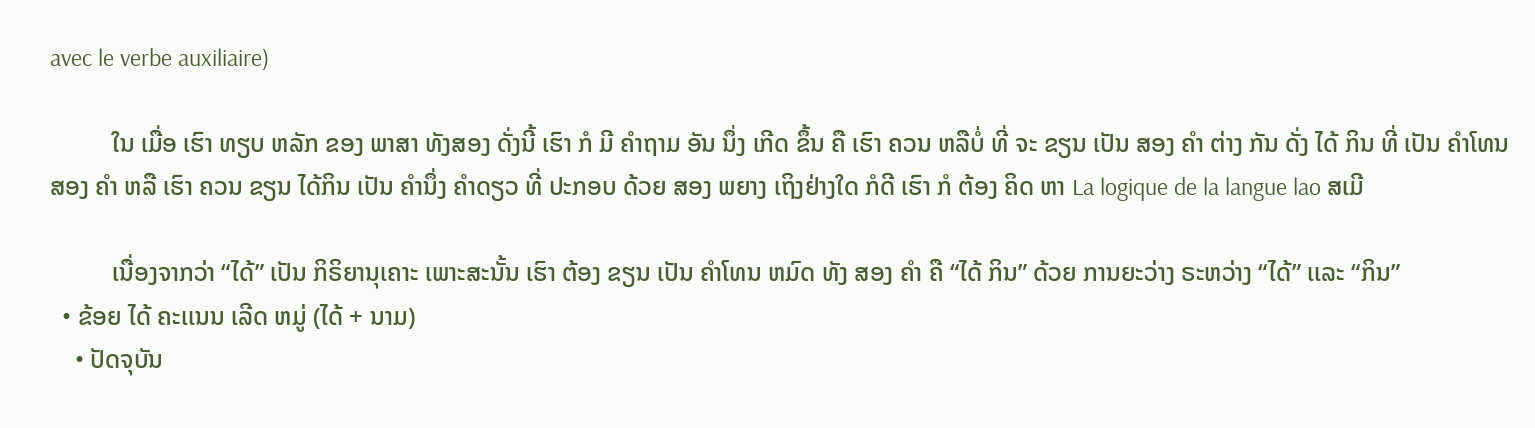avec le verbe auxiliaire)

          ໃນ ເມື່ອ ເຮົາ ທຽບ ຫລັກ ຂອງ ພາສາ ທັງສອງ ດັ່ງນີ້ ເຮົາ ກໍ ມີ ຄໍາຖາມ ອັນ ນຶ່ງ ເກີດ ຂຶ້ນ ຄື ເຮົາ ຄວນ ຫລືບໍ່ ທີ່ ຈະ ຂຽນ ເປັນ ສອງ ຄໍາ ຕ່າງ ກັນ ດັ່ງ ໄດ້ ກິນ ທີ່ ເປັນ ຄໍາໂທນ ສອງ ຄໍາ ຫລື ເຮົາ ຄວນ ຂຽນ ໄດ້ກິນ ເປັນ ຄໍານຶ່ງ ຄໍາດຽວ ທີ່ ປະກອບ ດ້ວຍ ສອງ ພຍາງ ເຖິງຢ່າງໃດ ກໍດີ ເຮົາ ກໍ ຕ້ອງ ຄິດ ຫາ La logique de la langue lao ສເມີ

          ເນື່ອງຈາກວ່າ “ໄດ້” ເປັນ ກິຣິຍານຸເຄາະ ເພາະສະນັ້ນ ເຮົາ ຕ້ອງ ຂຽນ ເປັນ ຄໍາໂທນ ຫມົດ ທັງ ສອງ ຄໍາ ຄື “ໄດ້ ກິນ” ດ້ວຍ ການຍະວ່າງ ຣະຫວ່າງ “ໄດ້” ເເລະ “ກິນ”
  • ຂ້ອຍ ໄດ້ ຄະເເນນ ເລີດ ຫມູ່ (ໄດ້ + ນາມ)
    • ປັດຈຸບັນ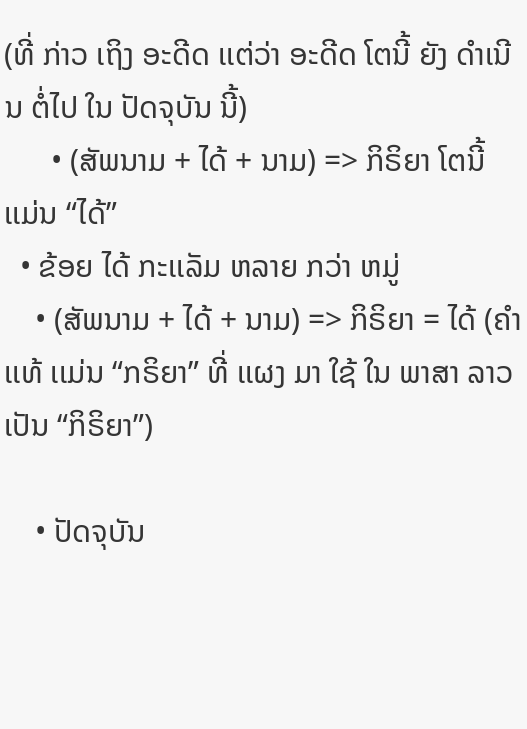(ທີ່ ກ່າວ ເຖິງ ອະດີດ ເເຕ່ວ່າ ອະດີດ ໂຕນີ້ ຍັງ ດໍາເນີນ ຕໍ່ໄປ ໃນ ປັດຈຸບັນ ນີ້)
      • (ສັພນາມ + ໄດ້ + ນາມ) => ກິຣິຍາ ໂຕນີ້ ເເມ່ນ “ໄດ້”
  • ຂ້ອຍ ໄດ້ ກະເເລັມ ຫລາຍ ກວ່າ ຫມູ່
    • (ສັພນາມ + ໄດ້ + ນາມ) => ກິຣິຍາ = ໄດ້ (ຄໍາເເທ້ ເເມ່ນ “ກຣິຍາ” ທີ່ ເເຜງ ມາ ໃຊ້ ໃນ ພາສາ ລາວ ເປັນ “ກິຣິຍາ”)

    • ປັດຈຸບັນ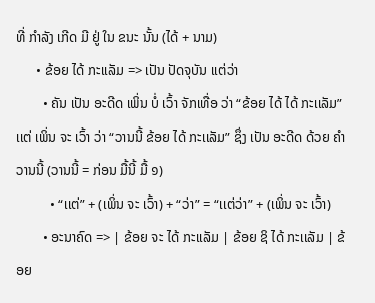ທີ່ ກໍາລັງ ເກີດ ມີ ຢູ່ ໃນ ຂນະ ນັ້ນ (ໄດ້ + ນາມ)
      • ຂ້ອຍ ໄດ້ ກະເເລັມ => ເປັນ ປັດຈຸບັນ ເເຕ່ວ່າ
        • ຄັນ ເປັນ ອະດີດ ເພິ່ນ ບໍ່ ເວົ້າ ຈັກເທື່ອ ວ່າ “ຂ້ອຍ ໄດ້ ໄດ້ ກະເເລັມ” ເເຕ່ ເພິ່ນ ຈະ ເວົ້າ ວ່າ “ວານນີ້ ຂ້ອຍ ໄດ້ ກະເເລັມ” ຊຶ່ງ ເປັນ ອະດີດ ດ້ວຍ ຄໍາ ວານນີ້ (ວານນີ້ = ກ່ອນ ມື້ນີ້ ມື້ ໑)
          • “ເເຕ່” + (ເພິ່ນ ຈະ ເວົ້າ) + “ວ່າ” = “ເເຕ່ວ່າ” + (ເພິ່ນ ຈະ ເວົ້າ)
        • ອະນາຄົດ => | ຂ້ອຍ ຈະ ໄດ້ ກະເເລັມ | ຂ້ອຍ ຊິ ໄດ້ ກະເເລັມ | ຂ້ອຍ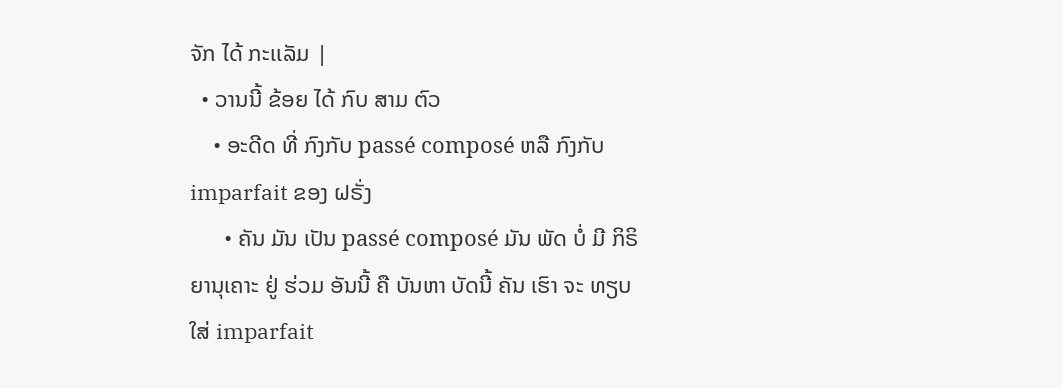ຈັກ ໄດ້ ກະເເລັມ |
  • ວານນີ້ ຂ້ອຍ ໄດ້ ກົບ ສາມ ຕົວ
    • ອະດີດ ທີ່ ກົງກັບ passé composé ຫລື ກົງກັບ imparfait ຂອງ ຝຣັ່ງ
      • ຄັນ ມັນ ເປັນ passé composé ມັນ ພັດ ບໍ່ ມີ ກິຣິຍານຸເຄາະ ຢູ່ ຮ່ວມ ອັນນີ້ ຄື ບັນຫາ ບັດນີ້ ຄັນ ເຮົາ ຈະ ທຽບ ໃສ່ imparfait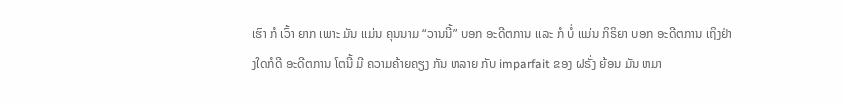ເຮົາ ກໍ ເວົ້າ ຍາກ ເພາະ ມັນ ເເມ່ນ ຄຸນນາມ “ວານນີ້” ບອກ ອະດີຕການ ເເລະ ກໍ ບໍ່ ເເມ່ນ ກິຣິຍາ ບອກ ອະດີຕການ ເຖິງຢ່າງໃດກໍດີ ອະດີຕການ ໂຕນີ້ ມີ ຄວາມຄ້າຍຄຽງ ກັນ ຫລາຍ ກັບ imparfait ຂອງ ຝຣັ່ງ ຍ້ອນ ມັນ ຫມາ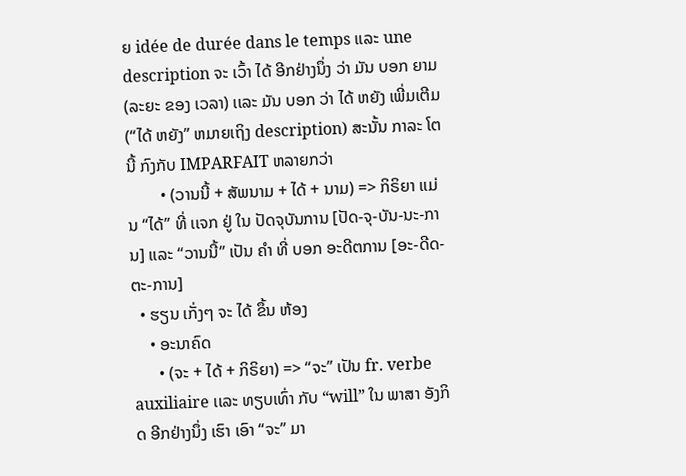ຍ idée de durée dans le temps ເເລະ une description ຈະ ເວົ້າ ໄດ້ ອີກຢ່າງນຶ່ງ ວ່າ ມັນ ບອກ ຍາມ (ລະຍະ ຂອງ ເວລາ) ເເລະ ມັນ ບອກ ວ່າ ໄດ້ ຫຍັງ ເພີ່ມເຕີມ (“ໄດ້ ຫຍັງ” ຫມາຍເຖິງ description) ສະນັ້ນ ກາລະ ໂຕນີ້ ກົງກັບ IMPARFAIT ຫລາຍກວ່າ
        • (ວານນີ້ + ສັພນາມ + ໄດ້ + ນາມ) => ກິຣິຍາ ເເມ່ນ “ໄດ້” ທີ່ ເເຈກ ຢູ່ ໃນ ປັດຈຸບັນການ [ປັດ-ຈຸ-ບັນ-ນະ-ການ] ເເລະ “ວານນີ້” ເປັນ ຄໍາ ທີ່ ບອກ ອະດີຕການ [ອະ-ດີດ-ຕະ-ການ]
  • ຮຽນ ເກັ່ງໆ ຈະ ໄດ້ ຂຶ້ນ ຫ້ອງ
    • ອະນາຄົດ
      • (ຈະ + ໄດ້ + ກິຣິຍາ) => “ຈະ” ເປັນ fr. verbe auxiliaire ເເລະ ທຽບເທົ່າ ກັບ “will” ໃນ ພາສາ ອັງກິດ ອີກຢ່າງນຶ່ງ ເຮົາ ເອົາ “ຈະ” ມາ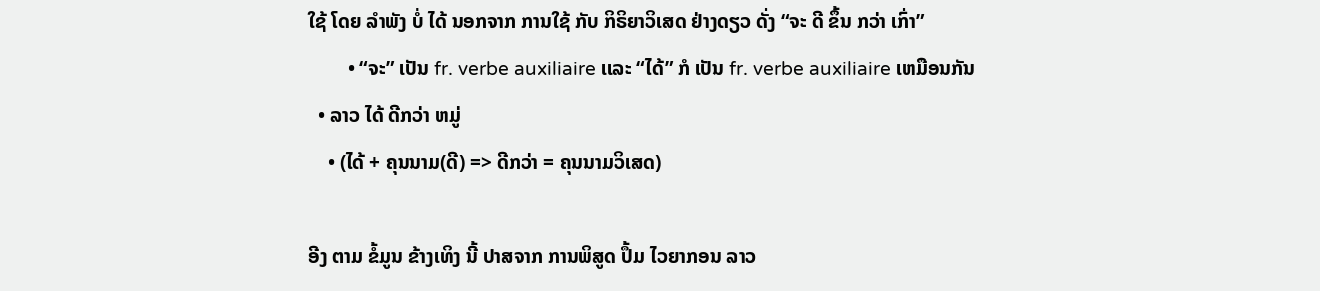ໃຊ້ ໂດຍ ລໍາພັງ ບໍ່ ໄດ້ ນອກຈາກ ການໃຊ້ ກັບ ກິຣິຍາວິເສດ ຢ່າງດຽວ ດັ່ງ “ຈະ ດີ ຂຶ້ນ ກວ່າ ເກົ່າ”
        • “ຈະ” ເປັນ fr. verbe auxiliaire ເເລະ “ໄດ້” ກໍ ເປັນ fr. verbe auxiliaire ເຫມືອນກັນ
  • ລາວ ໄດ້ ດີກວ່າ ຫມູ່
    • (ໄດ້ + ຄຸນນາມ(ດີ) => ດີກວ່າ = ຄຸນນາມວິເສດ)

ອີງ ຕາມ ຂໍ້ມູນ ຂ້າງເທິງ ນີ້ ປາສຈາກ ການພິສູດ ປຶ້ມ ໄວຍາກອນ ລາວ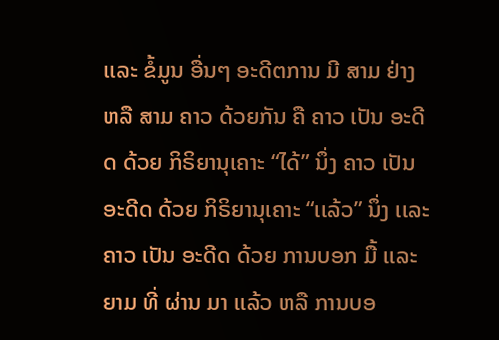ເເລະ ຂໍ້ມູນ ອື່ນໆ ອະດີຕການ ມີ ສາມ ຢ່າງ ຫລື ສາມ ຄາວ ດ້ວຍກັນ ຄື ຄາວ ເປັນ ອະດີດ ດ້ວຍ ກິຣິຍານຸເຄາະ “ໄດ້” ນຶ່ງ ຄາວ ເປັນ ອະດີດ ດ້ວຍ ກິຣິຍານຸເຄາະ “ເເລ້ວ” ນຶ່ງ ເເລະ ຄາວ ເປັນ ອະດີດ ດ້ວຍ ການບອກ ມື້ ເເລະ ຍາມ ທີ່ ຜ່ານ ມາ ເເລ້ວ ຫລື ການບອ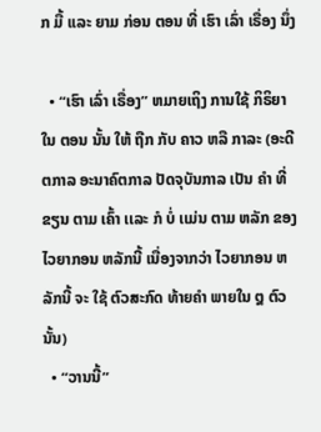ກ ມື້ ເເລະ ຍາມ ກ່ອນ ຕອນ ທີ່ ເຮົາ ເລົ່າ ເຣື່ອງ ນຶ່ງ

  • “ເຮົາ ເລົ່າ ເຣື່ອງ” ຫມາຍເຖິງ ການໃຊ້ ກິຣິຍາ ໃນ ຕອນ ນັ້ນ ໃຫ້ ຖືກ ກັບ ຄາວ ຫລື ກາລະ (ອະດີຕກາລ ອະນາຄົຕກາລ ປັດຈຸບັນກາລ ເປັນ ຄໍາ ທີ່ ຂຽນ ຕາມ ເຄົ້າ ເເລະ ກໍ ບໍ່ ເເມ່ນ ຕາມ ຫລັກ ຂອງ ໄວຍາກອນ ຫລັກນີ້ ເນື່ອງຈາກວ່າ ໄວຍາກອນ ຫລັກນີ້ ຈະ ໃຊ້ ຕົວສະກົດ ທ້າຍຄໍາ ພາຍໃນ ໘ ຕົວ ນັ້ນ)
  • “ວານນີ້”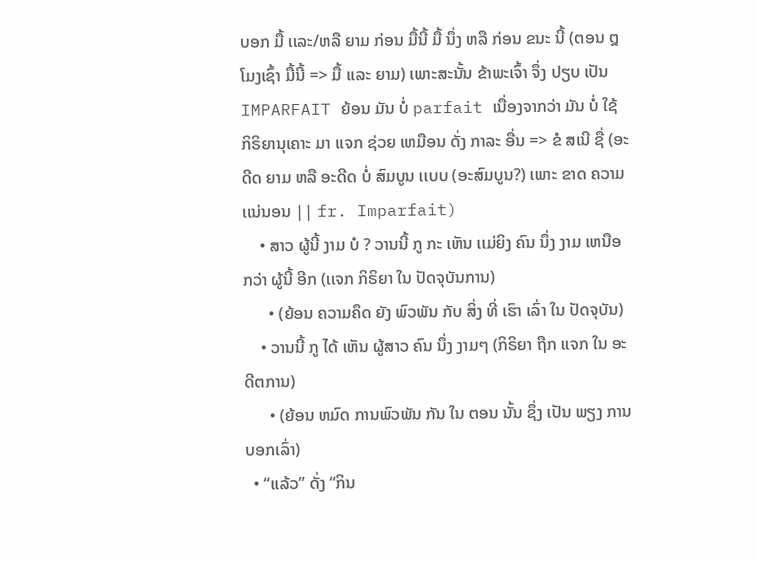ບອກ ມື້ ເເລະ/ຫລື ຍາມ ກ່ອນ ມື້ນີ້ ມື້ ນຶ່ງ ຫລື ກ່ອນ ຂນະ ນີ້ (ຕອນ ໘ ໂມງເຊົ້າ ມື້ນີ້ => ມື້ ເເລະ ຍາມ) ເພາະສະນັ້ນ ຂ້າພະເຈົ້າ ຈຶ່ງ ປຽບ ເປັນ IMPARFAIT ຍ້ອນ ມັນ ບໍ່ parfait ເນື່ອງຈາກວ່າ ມັນ ບໍ່ ໃຊ້ ກິຣິຍານຸເຄາະ ມາ ເເຈກ ຊ່ວຍ ເຫມືອນ ດັ່ງ ກາລະ ອື່ນ => ຂໍ ສເນີ ຊື່ (ອະດີດ ຍາມ ຫລື ອະດີດ ບໍ່ ສົມບູນ ເເບບ (ອະສົມບູນ?) ເພາະ ຂາດ ຄວາມເເນ່ນອນ || fr. Imparfait)
    • ສາວ ຜູ້ນີ້ ງາມ ບໍ ? ວານນີ້ ກູ ກະ ເຫັນ ເເມ່ຍິງ ຄົນ ນຶ່ງ ງາມ ເຫນືອ ກວ່າ ຜູ້ນີ້ ອີກ (ເເຈກ ກິຣິຍາ ໃນ ປັດຈຸບັນການ)
      • (ຍ້ອນ ຄວາມຄຶດ ຍັງ ພົວພັນ ກັບ ສິ່ງ ທີ່ ເຮົາ ເລົ່າ ໃນ ປັດຈຸບັນ)
    • ວານນີ້ ກູ ໄດ້ ເຫັນ ຜູ້ສາວ ຄົນ ນຶ່ງ ງາມໆ (ກິຣິຍາ ຖືກ ເເຈກ ໃນ ອະດີຕການ)
      • (ຍ້ອນ ຫມົດ ການພົວພັນ ກັນ ໃນ ຕອນ ນັ້ນ ຊຶ່ງ ເປັນ ພຽງ ການບອກເລົ່າ)
  • “ເເລ້ວ” ດັ່ງ “ກິນ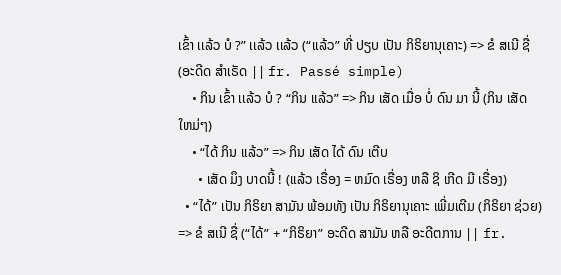ເຂົ້າ ເເລ້ວ ບໍ ?” ເເລ້ວ ເເລ້ວ (“ເເລ້ວ” ທີ່ ປຽບ ເປັນ ກິຣິຍານຸເຄາະ) => ຂໍ ສເນີ ຊື່ (ອະດີດ ສໍາເຣັດ || fr. Passé simple)
    • ກິນ ເຂົ້າ ເເລ້ວ ບໍ ? “ກິນ ເເລ້ວ” => ກິນ ເສັດ ເມື່ອ ບໍ່ ດົນ ມາ ນີ້ (ກິນ ເສັດ ໃຫມ່ໆ)
    • “ໄດ້ ກິນ ເເລ້ວ” => ກິນ ເສັດ ໄດ້ ດົນ ເຕີບ
      • ເສັດ ມຶງ ບາດນີ້ ! (ເເລ້ວ ເຣື່ອງ = ຫມົດ ເຣື່ອງ ຫລື ຊິ ເກີດ ມີ ເຣື່ອງ)
  • “ໄດ້” ເປັນ ກິຣິຍາ ສາມັນ ພ້ອມທັງ ເປັນ ກິຣິຍານຸເຄາະ ເພີ່ມເຕີມ (ກິຣິຍາ ຊ່ວຍ) => ຂໍ ສເນີ ຊື່ (“ໄດ້” + “ກິຣິຍາ” ອະດີດ ສາມັນ ຫລື ອະດີຕການ || fr.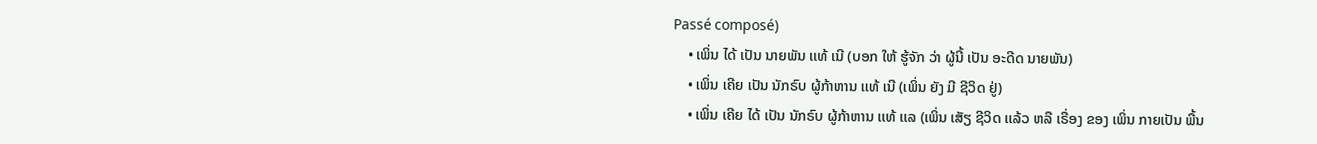Passé composé)
    • ເພິ່ນ ໄດ້ ເປັນ ນາຍພັນ ເເທ້ ເນີ (ບອກ ໃຫ້ ຮູ້ຈັກ ວ່າ ຜູ້ນີ້ ເປັນ ອະດີດ ນາຍພັນ)
    • ເພິ່ນ ເຄີຍ ເປັນ ນັກຣົບ ຜູ້ກ້າຫານ ເເທ້ ເນີ (ເພິ່ນ ຍັງ ມີ ຊີວິດ ຢູ່)
    • ເພິ່ນ ເຄີຍ ໄດ້ ເປັນ ນັກຣົບ ຜູ້ກ້າຫານ ເເທ້ ເເລ (ເພິ່ນ ເສັຽ ຊີວິດ ເເລ້ວ ຫລື ເຣື່ອງ ຂອງ ເພິ່ນ ກາຍເປັນ ພື້ນ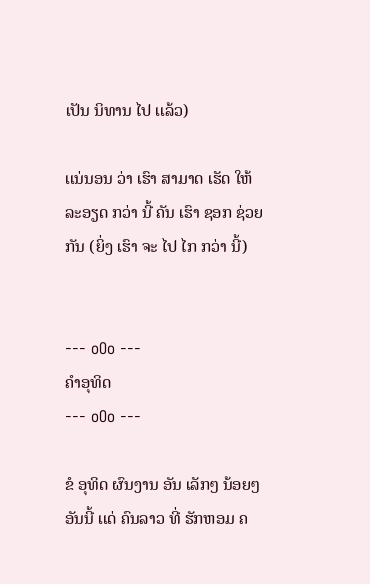ເປັນ ນິທານ ໄປ ເເລ້ວ)

ເເນ່ນອນ ວ່າ ເຮົາ ສາມາດ ເຮັດ ໃຫ້ ລະອຽດ ກວ່າ ນີ້ ຄັນ ເຮົາ ຊອກ ຊ່ວຍ ກັນ (ຍິ່ງ ເຮົາ ຈະ ໄປ ໄກ ກວ່າ ນີ້)


--- oOo ---
ຄໍາອຸທິດ
--- oOo ---

ຂໍ ອຸທິດ ຜົນງານ ອັນ ເລັກໆ ນ້ອຍໆ ອັນນີ້ ເເດ່ ຄົນລາວ ທີ່ ຮັກຫອມ ຄ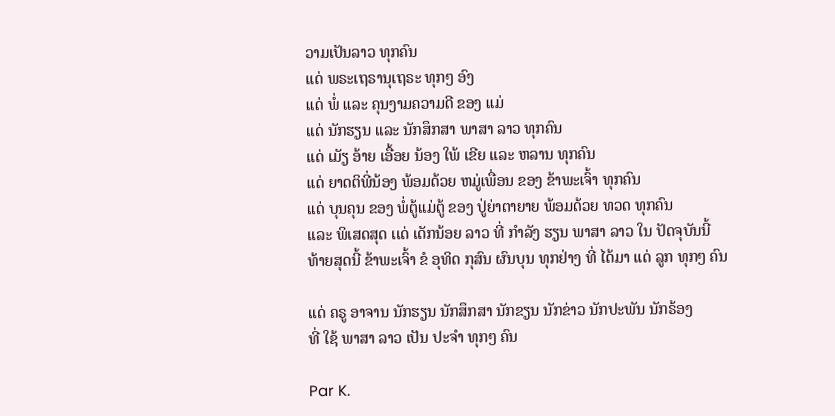ວາມເປັນລາວ ທຸກຄົນ
ເເດ່ ພຣະເຖຣານຸເຖຣະ ທຸກໆ ອົງ
ເເດ່ ພໍ່ ເເລະ ຄຸນງາມຄວາມດີ ຂອງ ເເມ່
ເເດ່ ນັກຮຽນ ເເລະ ນັກສຶກສາ ພາສາ ລາວ ທຸກຄົນ
ເເດ່ ເມັຽ ອ້າຍ ເອື້ອຍ ນ້ອງ ໃພ້ ເຂີຍ ເເລະ ຫລານ ທຸກຄົນ
ເເດ່ ຍາດຕິພີ່ນ້ອງ ພ້ອມດ້ວຍ ຫມູ່ເພື່ອນ ຂອງ ຂ້າພະເຈົ້າ ທຸກຄົນ
ເເດ່ ບຸນຄຸນ ຂອງ ພໍ່ຕູ້ເເມ່ຕູ້ ຂອງ ປູ່ຍ່າຕາຍາຍ ພ້ອມດ້ວຍ ທວດ ທຸກຄົນ
ເເລະ ພິເສດສຸດ ເເດ່ ເດັກນ້ອຍ ລາວ ທີ່ ກໍາລັງ ຮຽນ ພາສາ ລາວ ໃນ ປັດຈຸບັນນີ້
ທ້າຍສຸດນີ້ ຂ້າພະເຈົ້າ ຂໍ ອຸທິດ ກຸສົນ ຜົນບຸນ ທຸກຢ່າງ ທີ່ ໄດ້ມາ ເເດ່ ລູກ ທຸກໆ ຄົນ

ເເດ່ ຄຣູ ອາຈານ ນັກຮຽນ ນັກສຶກສາ ນັກຂຽນ ນັກຂ່າວ ນັກປະພັນ ນັກຣ້ອງ
ທີ່ ໃຊ້ ພາສາ ລາວ ເປັນ ປະຈໍາ ທຸກໆ ຄົນ

Par K.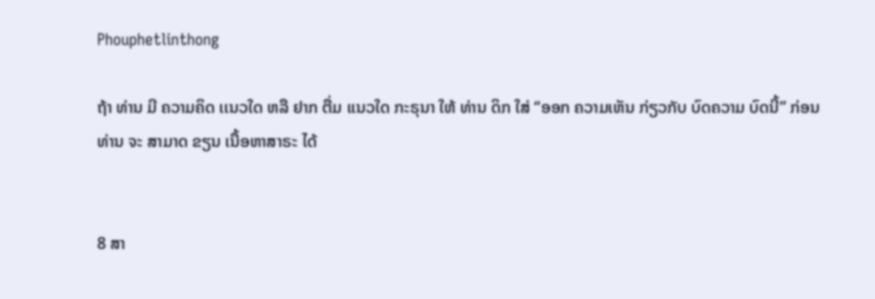Phouphetlinthong

ຖ້າ ທ່ານ ມີ ຄວາມຄິດ ເເນວໃດ ຫລື ຢາກ ຕື່ມ ເເນວໃດ ກະຣຸນາ ໃຫ້ ທ່ານ ດິກ ໃສ່ “ອອກ ຄວາມເຫັນ ກ່ຽວກັບ ບົດຄວາມ ບົດນີ້” ກ່ອນ ທ່ານ ຈະ ສາມາດ ຂຽນ ເນື້ອຫາສາຣະ ໄດ້


8 ສາ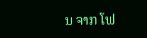ນ ຈາກ ໂຟ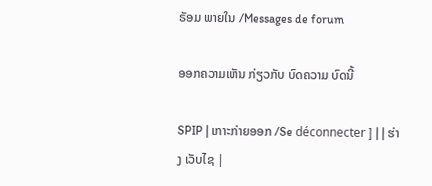ຣັອມ ພາຍໃນ /Messages de forum

ອອກຄວາມເຫັນ ກ່ຽວກັບ ບົດຄວາມ ບົດນີ້

SPIP | ເກາະກ່າຍອອກ /Se déconnecter ] | | ຮ່າງ ເວັບໄຊ |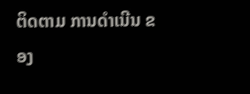ຕິດຕາມ ການດໍາເນີນ ຂອງ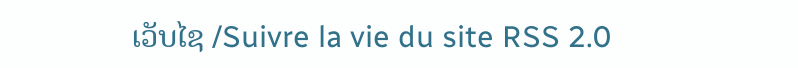ເວັບໄຊ /Suivre la vie du site RSS 2.0